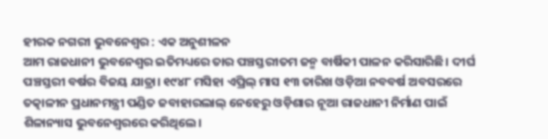ହୀରକ ନଗରୀ ଭୁବନେଶ୍ୱର : ଏକ ଅନୁଶୀଳନ
ଆମ ରାଜଧାନୀ ଭୁବନେଶ୍ୱର ଇତିମଧ୍ୟରେ ତାର ପଞ୍ଚସ୍ତରୀତମ ଜନ୍ମ ବାର୍ଷିକୀ ପାଳନ କରିସାରିଛି। ଦୀର୍ଘ ପଞ୍ଚସ୍ତରୀ ବର୍ଷର ବିଜୟ ଯାତ୍ରା। ୧୯୪୮ ମସିହା ଏପ୍ରିଲ୍ ମାସ ୧୩ ତାରିଖ ଓଡ଼ିଆ ନବବର୍ଷ ଅବସରରେ ତତ୍କାଳୀନ ପ୍ରଧାନମନ୍ତ୍ରୀ ପଣ୍ଡିତ ଜବାହାରଲାଲ୍ ନେହେରୁ ଓଡ଼ିଶାର ନୂଆ ରାଜଧାନୀ ନିର୍ମାଣ ପାଇଁ ଶିଳାନ୍ୟାସ ଭୁବନେଶ୍ୱରରେ କରିଥିଲେ।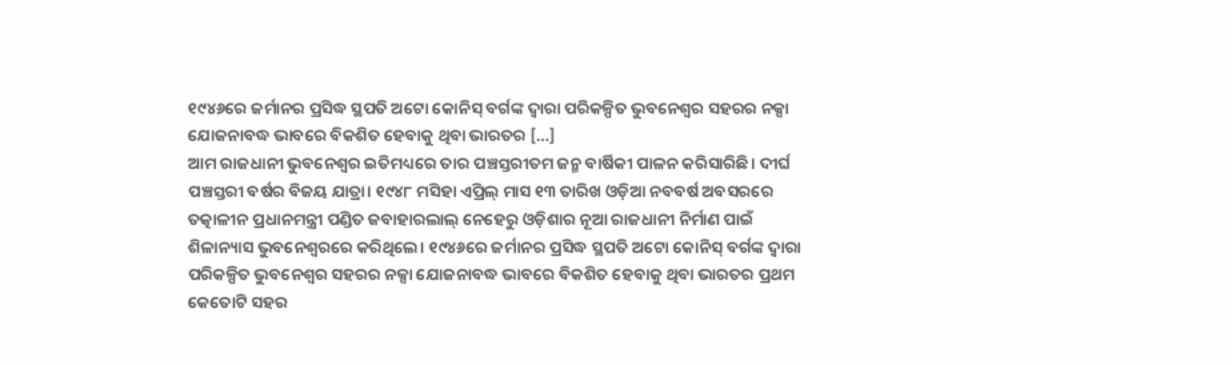୧୯୪୬ରେ ଜର୍ମାନର ପ୍ରସିଦ୍ଧ ସ୍ଥପତି ଅଟୋ କୋନିସ୍ ବର୍ଗଙ୍କ ଦ୍ୱାରା ପରିକଳ୍ପିତ ଭୁବନେଶ୍ୱର ସହରର ନକ୍ସା ଯୋଜନାବଦ୍ଧ ଭାବରେ ବିକଶିତ ହେବାକୁ ଥିବା ଭାରତର […]
ଆମ ରାଜଧାନୀ ଭୁବନେଶ୍ୱର ଇତିମଧ୍ୟରେ ତାର ପଞ୍ଚସ୍ତରୀତମ ଜନ୍ମ ବାର୍ଷିକୀ ପାଳନ କରିସାରିଛି। ଦୀର୍ଘ ପଞ୍ଚସ୍ତରୀ ବର୍ଷର ବିଜୟ ଯାତ୍ରା। ୧୯୪୮ ମସିହା ଏପ୍ରିଲ୍ ମାସ ୧୩ ତାରିଖ ଓଡ଼ିଆ ନବବର୍ଷ ଅବସରରେ ତତ୍କାଳୀନ ପ୍ରଧାନମନ୍ତ୍ରୀ ପଣ୍ଡିତ ଜବାହାରଲାଲ୍ ନେହେରୁ ଓଡ଼ିଶାର ନୂଆ ରାଜଧାନୀ ନିର୍ମାଣ ପାଇଁ ଶିଳାନ୍ୟାସ ଭୁବନେଶ୍ୱରରେ କରିଥିଲେ। ୧୯୪୬ରେ ଜର୍ମାନର ପ୍ରସିଦ୍ଧ ସ୍ଥପତି ଅଟୋ କୋନିସ୍ ବର୍ଗଙ୍କ ଦ୍ୱାରା ପରିକଳ୍ପିତ ଭୁବନେଶ୍ୱର ସହରର ନକ୍ସା ଯୋଜନାବଦ୍ଧ ଭାବରେ ବିକଶିତ ହେବାକୁ ଥିବା ଭାରତର ପ୍ରଥମ କେତୋଟି ସହର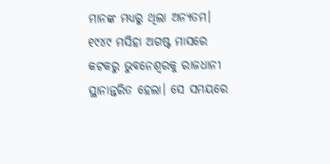ମାନଙ୍କ ମଧ୍ୟରୁ ଥିଲା ଅନ୍ୟତମ। ୧୯୪୯ ମସିହା ଅଗଷ୍ଟ ମାସରେ କଟକରୁ ଭୁବନେଶ୍ୱରକୁ ରାଜଧାନୀ ସ୍ଥାନାନ୍ତରିତ ହେଲା। ସେ ସମୟରେ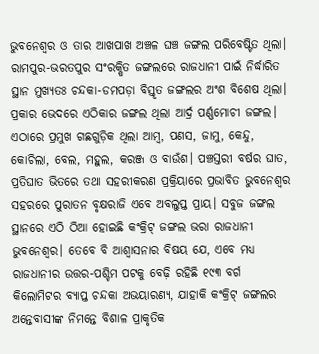ଭୁବନେଶ୍ୱର ଓ ତାର ଆଖପାଖ ଅଞ୍ଚଳ ଘଞ୍ଚ ଜଙ୍ଗଲ ପରିବେଷ୍ଟିତ ଥିଲା। ରାମପୁର-ଭରତପୁର ସଂରକ୍ଷିତ ଜଙ୍ଗଲରେ ରାଜଧାନୀ ପାଇଁ ନିର୍ଦ୍ଧାରିତ ସ୍ଥାନ ମୁଖ୍ୟତଃ ଚନ୍ଦକା-ଡମପଡ଼ା ବିସ୍ତୃତ ଜଙ୍ଗଲର ଅଂଶ ବିଶେଷ ଥିଲା। ପ୍ରକାର ଭେଦରେ ଏଠିକାର ଜଙ୍ଗଲ ଥିଲା ଆର୍ଦ୍ର ପର୍ଣ୍ଣମୋଚୀ ଜଙ୍ଗଲ। ଏଠାରେ ପ୍ରମୁଖ ଗଛଗୁଡ଼ିକ ଥିଲା ଆମ୍ବ, ପଣସ, ଜାମୁ, କେନ୍ଦୁ, କୋଚିଲା, ବେଲ, ମହୁଲ, କରଞ୍ଜ ଓ ବାଉଁଶ। ପଞ୍ଚସ୍ତରୀ ବର୍ଷର ଘାତ, ପ୍ରତିଘାତ ଭିତରେ ତଥା ସହରୀକରଣ ପ୍ରକ୍ରିୟାରେ ପ୍ରଭାବିତ ଭୁବନେଶ୍ୱର ସହରରେ ପୁରାତନ ବୃକ୍ଷରାଜି ଏବେ ଅବଲୁପ୍ତ ପ୍ରାୟ। ସବୁଜ ଜଙ୍ଗଲ ସ୍ଥାନରେ ଏଠି ଠିଆ ହୋଇଛି କଂକ୍ରିଟ୍ ଜଙ୍ଗଲ ଭରା ରାଜଧାନୀ ଭୁବନେଶ୍ୱର। ତେବେ ବି ଆଶ୍ୱାସନାର ବିଷୟ ଯେ, ଏବେ ମଧ୍ୟ ରାଜଧାନୀର ଉତ୍ତର-ପଶ୍ଚିମ ପଟକୁ ବେଢ଼ି ରହିଛି ୧୯୩ ବର୍ଗ କିଲୋମିଟର ବ୍ୟାପ୍ତ ଚନ୍ଦକା ଅଭୟାରଣ୍ୟ, ଯାହାକି କଂକ୍ରିଟ୍ ଜଙ୍ଗଲର ଅନ୍ତେବାସୀଙ୍କ ନିମନ୍ତେ ବିଶାଳ ପ୍ରାକୃତିକ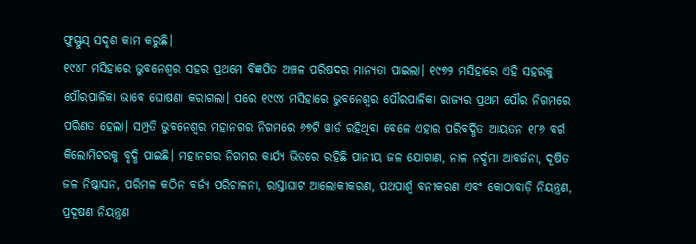ଫୁସ୍ଫୁସ୍ ସଦୃଶ କାମ କରୁଛି।
୧୯୪୮ ମସିହାରେ ଭୁବନେଶ୍ୱର ସହର ପ୍ରଥମେ ବିଜ୍ଞପିତ ଅଞ୍ଚଳ ପରିଷଦର ମାନ୍ୟତା ପାଇଲା। ୧୯୭୨ ମସିହାରେ ଏହି ସହରକୁ ପୌରପାଳିକା ଭାବେ ଘୋଷଣା କରାଗଲା। ପରେ ୧୯୯୪ ମସିହାରେ ଭୁବନେଶ୍ୱର ପୌରପାଳିକା ରାଜ୍ୟର ପ୍ରଥମ ପୌର ନିଗମରେ ପରିଣତ ହେଲା। ସମ୍ପ୍ରତି ଭୁବନେଶ୍ୱର ମହାନଗର ନିଗମରେ ୬୭ଟି ୱାର୍ଡ ରହିଥିବା ବେଳେ ଏହାର ପରିବର୍ଦ୍ଧିତ ଆୟତନ ୧୮୬ ବର୍ଗ କିଲୋମିଟରକୁ ବୃଦ୍ଧି ପାଇଛି। ମହାନଗର ନିଗମର କାର୍ଯ୍ୟ ଭିତରେ ରହିଛି ପାନୀୟ ଜଳ ଯୋଗାଣ, ନାଳ ନର୍ଦ୍ଦମା ଆବର୍ଜନା, ଦୂଷିତ ଜଳ ନିଷ୍କାସନ, ପରିମଳ କଠିନ ବର୍ଜ୍ୟ ପରିଚାଳନା, ରାସ୍ତାଘାଟ ଆଲୋକୀକରଣ, ପଥପାର୍ଶ୍ବ ବନୀକରଣ ଏବଂ କୋଠାବାଡ଼ି ନିୟନ୍ତ୍ରଣ, ପ୍ରଦୂଷଣ ନିୟନ୍ତ୍ରଣ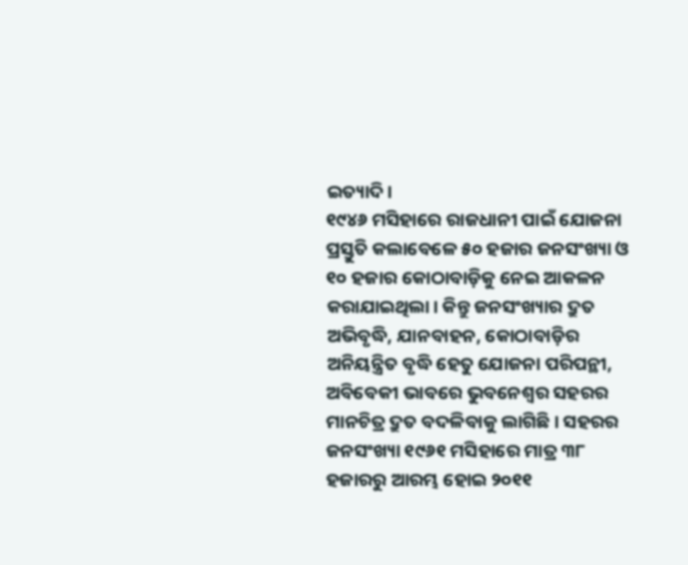ଇତ୍ୟାଦି।
୧୯୪୬ ମସିହାରେ ରାଜଧାନୀ ପାଇଁ ଯୋଜନା ପ୍ରସ୍ତୁତି କଲାବେଳେ ୫୦ ହଜାର ଜନସଂଖ୍ୟା ଓ ୧୦ ହଜାର କୋଠାବାଡ଼ିକୁ ନେଇ ଆକଳନ କରାଯାଇଥିଲା। କିନ୍ତୁ ଜନସଂଖ୍ୟାର ଦ୍ରୁତ ଅଭିବୃଦ୍ଧି, ଯାନବାହନ, କୋଠାବାଡ଼ିର ଅନିୟନ୍ତ୍ରିତ ବୃଦ୍ଧି ହେତୁ ଯୋଜନା ପରିପନ୍ଥୀ, ଅବିବେକୀ ଭାବରେ ଭୁବନେଶ୍ୱର ସହରର ମାନଚିତ୍ର ଦ୍ରୁତ ବଦଳିବାକୁ ଲାଗିଛି। ସହରର ଜନସଂଖ୍ୟା ୧୯୬୧ ମସିହାରେ ମାତ୍ର ୩୮ ହଜାରରୁ ଆରମ୍ଭ ହୋଇ ୨୦୧୧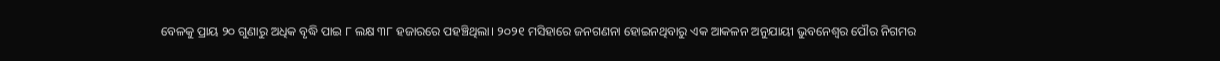ବେଳକୁ ପ୍ରାୟ ୨୦ ଗୁଣାରୁ ଅଧିକ ବୃଦ୍ଧି ପାଇ ୮ ଲକ୍ଷ ୩୮ ହଜାରରେ ପହଞ୍ଚିଥିଲା। ୨୦୨୧ ମସିହାରେ ଜନଗଣନା ହୋଇନଥିବାରୁ ଏକ ଆକଳନ ଅନୁଯାୟୀ ଭୁବନେଶ୍ୱର ପୌର ନିଗମର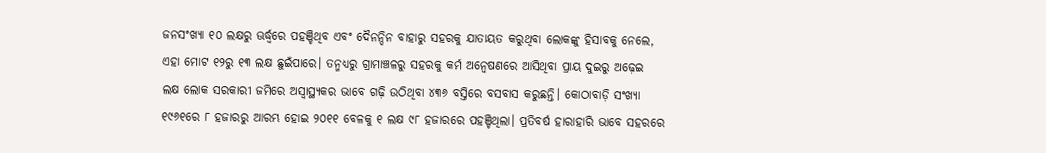ଜନସଂଖ୍ୟା ୧୦ ଲକ୍ଷରୁ ଊର୍ଦ୍ଧ୍ବରେ ପହଞ୍ଚିଥିବ ଏବଂ ଦୈନନ୍ଦିନ ବାହାରୁ ସହରକୁ ଯାତାୟତ କରୁଥିବା ଲୋକଙ୍କୁ ହିସାବକୁ ନେଲେ, ଏହା ମୋଟ ୧୨ରୁ ୧୩ ଲକ୍ଷ ଛୁଇଁପାରେ। ତନ୍ମଧ୍ୟରୁ ଗ୍ରାମାଞ୍ଚଳରୁ ସହରକୁ କର୍ମ ଅନ୍ୱେଷଣରେ ଆସିଥିବା ପ୍ରାୟ ଦୁଇରୁ ଅଢ଼େଇ ଲକ୍ଷ ଲୋକ ସରକାରୀ ଜମିରେ ଅସ୍ୱାସ୍ଥ୍ୟକର ଭାବେ ଗଢ଼ି ଉଠିଥିବା ୪୩୬ ବସ୍ତିରେ ବସବାସ କରୁଛନ୍ତି। କୋଠାବାଡ଼ି ସଂଖ୍ୟା ୧୯୬୧ରେ ୮ ହଜାରରୁ ଆରମ୍ଭ ହୋଇ ୨୦୧୧ ବେଳକୁ ୧ ଲକ୍ଷ ୯୮ ହଜାରରେ ପହଞ୍ଚିଥିଲା। ପ୍ରତିବର୍ଷ ହାରାହାରି ଭାବେ ସହରରେ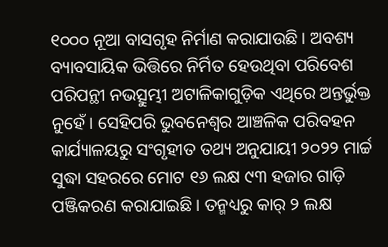୧୦୦୦ ନୂଆ ବାସଗୃହ ନିର୍ମାଣ କରାଯାଉଛି। ଅବଶ୍ୟ ବ୍ୟାବସାୟିକ ଭିତ୍ତିରେ ନିର୍ମିତ ହେଉଥିବା ପରିବେଶ ପରିପନ୍ଥୀ ନଭତ୍ସୁମ୍ଭୀ ଅଟାଳିକାଗୁଡ଼ିକ ଏଥିରେ ଅନ୍ତର୍ଭୁକ୍ତ ନୁହେଁ। ସେହିପରି ଭୁବନେଶ୍ୱର ଆଞ୍ଚଳିକ ପରିବହନ କାର୍ଯ୍ୟାଳୟରୁ ସଂଗୃହୀତ ତଥ୍ୟ ଅନୁଯାୟୀ ୨୦୨୨ ମାର୍ଚ୍ଚ ସୁଦ୍ଧା ସହରରେ ମୋଟ ୧୬ ଲକ୍ଷ ୯୩ ହଜାର ଗାଡ଼ି ପଞ୍ଜିକରଣ କରାଯାଇଛି। ତନ୍ମଧ୍ୟରୁ କାର୍ ୨ ଲକ୍ଷ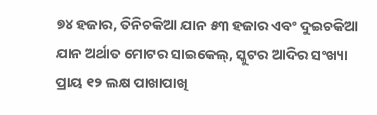୭୪ ହଜାର, ତିନିଚକିଆ ଯାନ ୫୩ ହଜାର ଏବଂ ଦୁଇଚକିଆ ଯାନ ଅର୍ଥାତ ମୋଟର ସାଇକେଲ୍, ସ୍କୁଟର ଆଦିର ସଂଖ୍ୟା ପ୍ରାୟ ୧୨ ଲକ୍ଷ ପାଖାପାଖି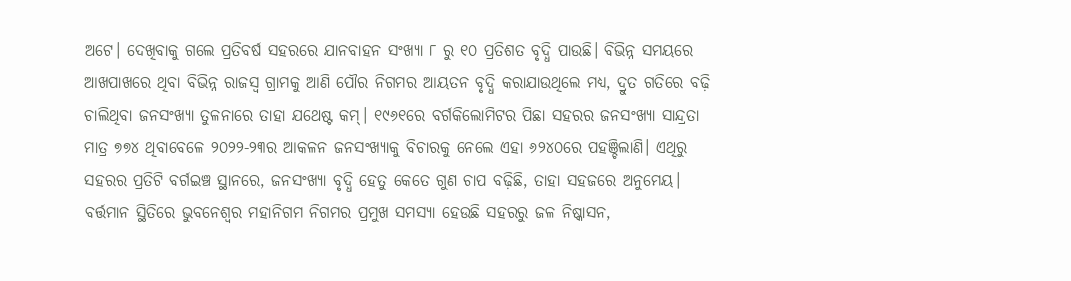ଅଟେ। ଦେଖିବାକୁ ଗଲେ ପ୍ରତିବର୍ଷ ସହରରେ ଯାନବାହନ ସଂଖ୍ୟା ୮ ରୁ ୧୦ ପ୍ରତିଶତ ବୃଦ୍ଧି ପାଉଛି। ବିଭିନ୍ନ ସମୟରେ ଆଖପାଖରେ ଥିବା ବିଭିନ୍ନ ରାଜସ୍ୱ ଗ୍ରାମକୁ ଆଣି ପୌର ନିଗମର ଆୟତନ ବୃଦ୍ଧି କରାଯାଉଥିଲେ ମଧ୍ୟ, ଦ୍ରୁତ ଗତିରେ ବଢ଼ି ଚାଲିଥିବା ଜନସଂଖ୍ୟା ତୁଳନାରେ ତାହା ଯଥେଷ୍ଟ କମ୍। ୧୯୬୧ରେ ବର୍ଗକିଲୋମିଟର ପିଛା ସହରର ଜନସଂଖ୍ୟା ସାନ୍ଦ୍ରତା ମାତ୍ର ୭୭୪ ଥିବାବେଳେ ୨୦୨୨-୨୩ର ଆକଳନ ଜନସଂଖ୍ୟାକୁ ବିଚାରକୁ ନେଲେ ଏହା ୬୨୪୦ରେ ପହଞ୍ଚିଲାଣି। ଏଥିରୁ ସହରର ପ୍ରତିଟି ବର୍ଗଇଞ୍ଚ ସ୍ଥାନରେ, ଜନସଂଖ୍ୟା ବୃଦ୍ଧି ହେତୁ କେତେ ଗୁଣ ଚାପ ବଢ଼ିଛି, ତାହା ସହଜରେ ଅନୁମେୟ।
ବର୍ତ୍ତମାନ ସ୍ଥିତିରେ ଭୁବନେଶ୍ୱର ମହାନିଗମ ନିଗମର ପ୍ରମୁଖ ସମସ୍ୟା ହେଉଛି ସହରରୁ ଜଳ ନିଷ୍କାସନ,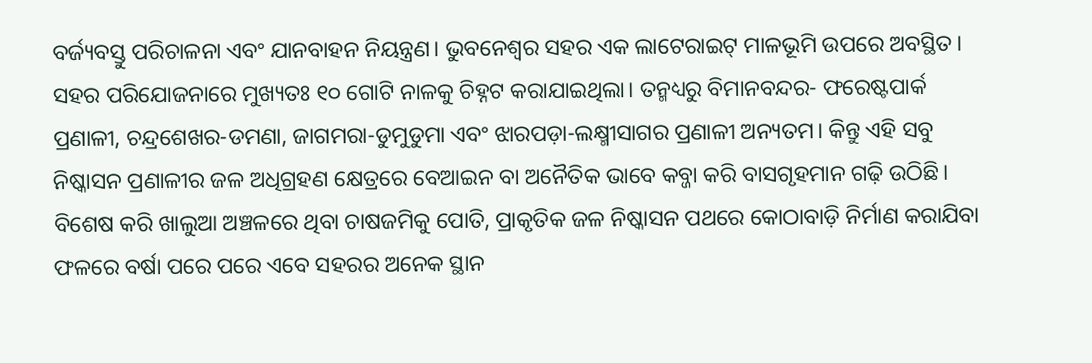ବର୍ଜ୍ୟବସ୍ତୁ ପରିଚାଳନା ଏବଂ ଯାନବାହନ ନିୟନ୍ତ୍ରଣ। ଭୁବନେଶ୍ୱର ସହର ଏକ ଲାଟେରାଇଟ୍ ମାଳଭୂମି ଉପରେ ଅବସ୍ଥିତ। ସହର ପରିଯୋଜନାରେ ମୁଖ୍ୟତଃ ୧୦ ଗୋଟି ନାଳକୁ ଚିହ୍ନଟ କରାଯାଇଥିଲା। ତନ୍ମଧ୍ୟରୁ ବିମାନବନ୍ଦର- ଫରେଷ୍ଟପାର୍କ ପ୍ରଣାଳୀ, ଚନ୍ଦ୍ରଶେଖର-ଡମଣା, ଜାଗମରା-ଡୁମୁଡୁମା ଏବଂ ଝାରପଡ଼ା-ଲକ୍ଷ୍ମୀସାଗର ପ୍ରଣାଳୀ ଅନ୍ୟତମ। କିନ୍ତୁ ଏହି ସବୁ ନିଷ୍କାସନ ପ୍ରଣାଳୀର ଜଳ ଅଧିଗ୍ରହଣ କ୍ଷେତ୍ରରେ ବେଆଇନ ବା ଅନୈତିକ ଭାବେ କବ୍ଜା କରି ବାସଗୃହମାନ ଗଢ଼ି ଉଠିଛି। ବିଶେଷ କରି ଖାଲୁଆ ଅଞ୍ଚଳରେ ଥିବା ଚାଷଜମିକୁ ପୋତି, ପ୍ରାକୃତିକ ଜଳ ନିଷ୍କାସନ ପଥରେ କୋଠାବାଡ଼ି ନିର୍ମାଣ କରାଯିବା ଫଳରେ ବର୍ଷା ପରେ ପରେ ଏବେ ସହରର ଅନେକ ସ୍ଥାନ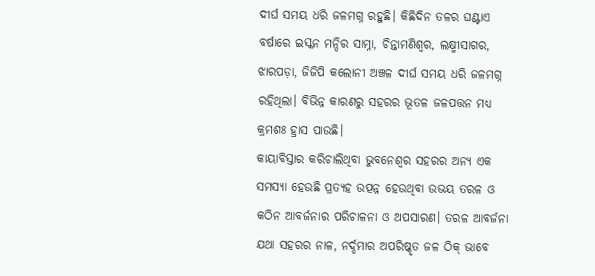ଦୀର୍ଘ ସମୟ ଧରି ଜଳମଗ୍ନ ରହୁଛି। କିଛିଦିନ ତଳର ଘଣ୍ଟାଏ ବର୍ଷାରେ ଇସ୍କନ ମନ୍ଦିର ସାମ୍ନା, ଚିନ୍ତାମଣିଶ୍ୱର, ଲକ୍ଷ୍ମୀସାଗର, ଝାରପଡ଼ା, ଜିଜିପି କଲୋନୀ ଅଞ୍ଚଳ ଦୀର୍ଘ ସମୟ ଧରି ଜଳମଗ୍ନ ରହିଥିଲା। ବିଭିନ୍ନ କାରଣରୁ ସହରର ଭୂତଳ ଜଳପତ୍ତନ ମଧ୍ୟ କ୍ରମଶଃ ହ୍ରାସ ପାଉଛି।
କାୟାବିସ୍ତାର କରିଚାଲିଥିବା ଭୁବନେଶ୍ୱର ସହରର ଅନ୍ୟ ଏକ ସମସ୍ୟା ହେଉଛି ପ୍ରତ୍ୟହ ଉତ୍ପନ୍ନ ହେଉଥିବା ଉଭୟ ତରଳ ଓ କଠିନ ଆବର୍ଜନାର ପରିଚାଳନା ଓ ଅପସାରଣ। ତରଳ ଆବର୍ଜନା ଯଥା ସହରର ନାଳ, ନର୍ଦ୍ଦମାର ଅପରିଷ୍କୃତ ଜଳ ଠିକ୍ ଭାବେ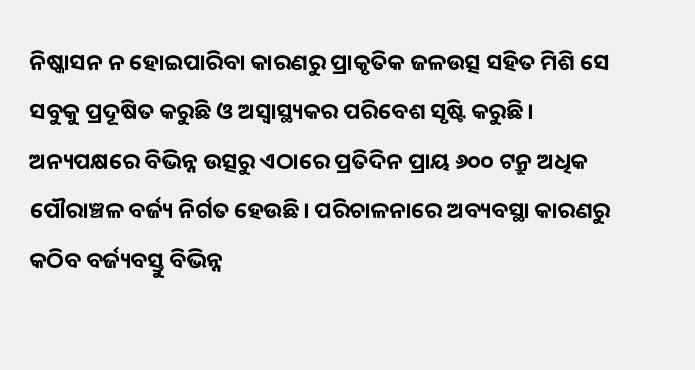ନିଷ୍କାସନ ନ ହୋଇପାରିବା କାରଣରୁ ପ୍ରାକୃତିକ ଜଳଉତ୍ସ ସହିତ ମିଶି ସେ ସବୁକୁ ପ୍ରଦୂଷିତ କରୁଛି ଓ ଅସ୍ୱାସ୍ଥ୍ୟକର ପରିବେଶ ସୃଷ୍ଟି କରୁଛି। ଅନ୍ୟପକ୍ଷରେ ବିଭିନ୍ନ ଉତ୍ସରୁ ଏଠାରେ ପ୍ରତିଦିନ ପ୍ରାୟ ୬୦୦ ଟନ୍ରୁ ଅଧିକ ପୌରାଞ୍ଚଳ ବର୍ଜ୍ୟ ନିର୍ଗତ ହେଉଛି। ପରିଚାଳନାରେ ଅବ୍ୟବସ୍ଥା କାରଣରୁ କଠିବ ବର୍ଜ୍ୟବସ୍ତୁ ବିଭିନ୍ନ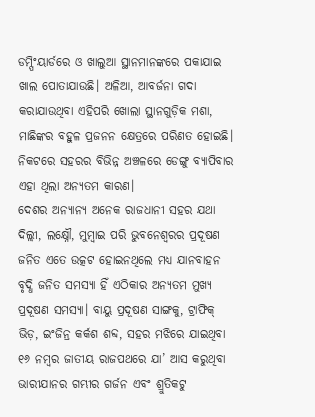ଡମ୍ପିଂୟାର୍ଡରେ ଓ ଖାଲୁଆ ସ୍ଥାନମାନଙ୍କରେ ପକାଯାଇ ଖାଲ ପୋତାଯାଉଛି। ଅଳିଆ, ଆବର୍ଜନା ଗଦା କରାଯାଉଥିବା ଏହିପରି ଖୋଲା ସ୍ଥାନଗୁଡ଼ିକ ମଶା, ମାଛିଙ୍କର ବହୁଳ ପ୍ରଜନନ କ୍ଷେତ୍ରରେ ପରିଣତ ହୋଇଛି। ନିକଟରେ ସହରର ବିଭିନ୍ନ ଅଞ୍ଚଳରେ ଡେଙ୍ଗୁ ବ୍ୟାପିବାର ଏହା ଥିଲା ଅନ୍ୟତମ କାରଣ।
ଦେଶର ଅନ୍ୟାନ୍ୟ ଅନେକ ରାଜଧାନୀ ସହର ଯଥା ଦିଲ୍ଲୀ, ଲକ୍ଷ୍ନୌ, ମୁମ୍ବାଇ ପରି ଭୁବନେଶ୍ୱରର ପ୍ରଦୂଷଣ ଜନିତ ଏତେ ଉତ୍କଟ ହୋଇନଥିଲେ ମଧ୍ୟ ଯାନବାହନ ବୃଦ୍ଧି ଜନିତ ସମସ୍ୟା ହିଁ ଏଠିକାର ଅନ୍ୟତମ ମୁଖ୍ୟ ପ୍ରଦୂଷଣ ସମସ୍ୟା। ବାୟୁ ପ୍ରଦୂଷଣ ସାଙ୍ଗକୁ, ଟ୍ରାଫିକ୍ ଭିଡ଼, ଇଂଜିନ୍ର କର୍କଶ ଶବ୍ଦ, ସହର ମଝିରେ ଯାଇଥିବା ୧୬ ନମ୍ବର ଜାତୀୟ ରାଜପଥରେ ଯା’ ଆସ କରୁଥିବା ଭାରୀଯାନର ଗମ୍ଭୀର ଗର୍ଜନ ଏବଂ ଶ୍ରୁତିକଟୁ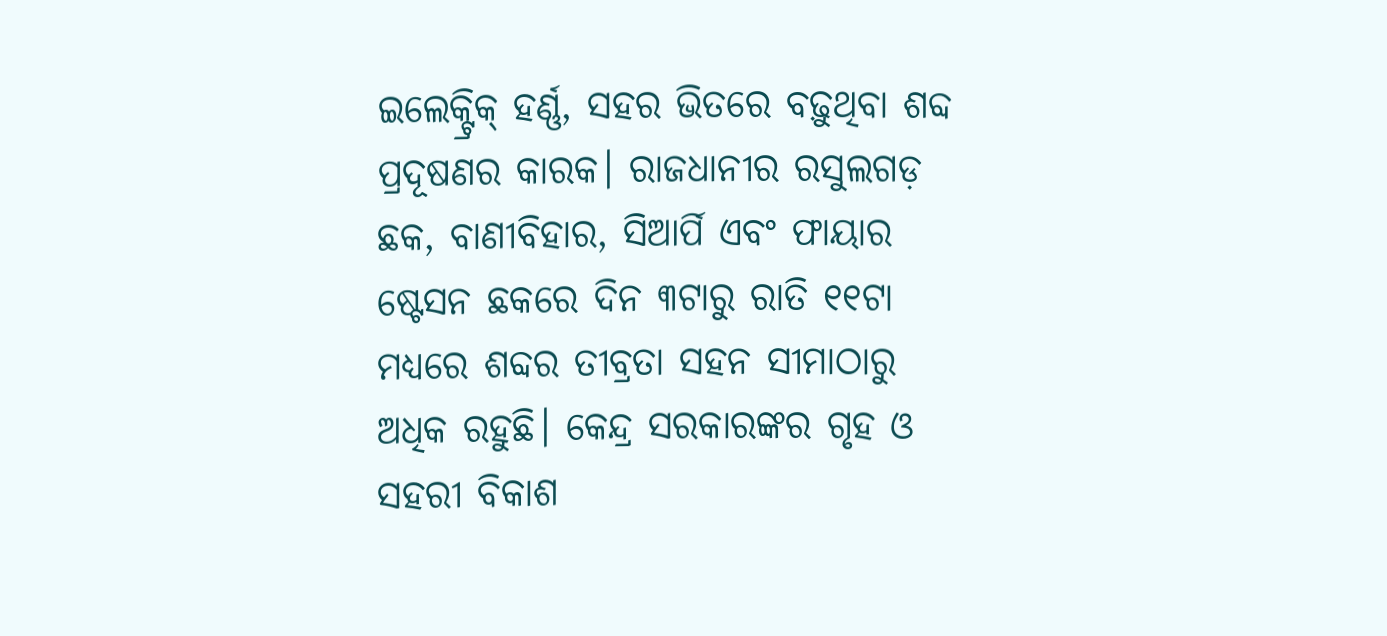ଇଲେକ୍ଟ୍ରିକ୍ ହର୍ଣ୍ଣ, ସହର ଭିତରେ ବଢ଼ୁଥିବା ଶବ୍ଦ ପ୍ରଦୂଷଣର କାରକ। ରାଜଧାନୀର ରସୁଲଗଡ଼ ଛକ, ବାଣୀବିହାର, ସିଆର୍ପି ଏବଂ ଫାୟାର ଷ୍ଟେସନ ଛକରେ ଦିନ ୩ଟାରୁ ରାତି ୧୧ଟା ମଧ୍ୟରେ ଶବ୍ଦର ତୀବ୍ରତା ସହନ ସୀମାଠାରୁ ଅଧିକ ରହୁଛି। କେନ୍ଦ୍ର ସରକାରଙ୍କର ଗୃହ ଓ ସହରୀ ବିକାଶ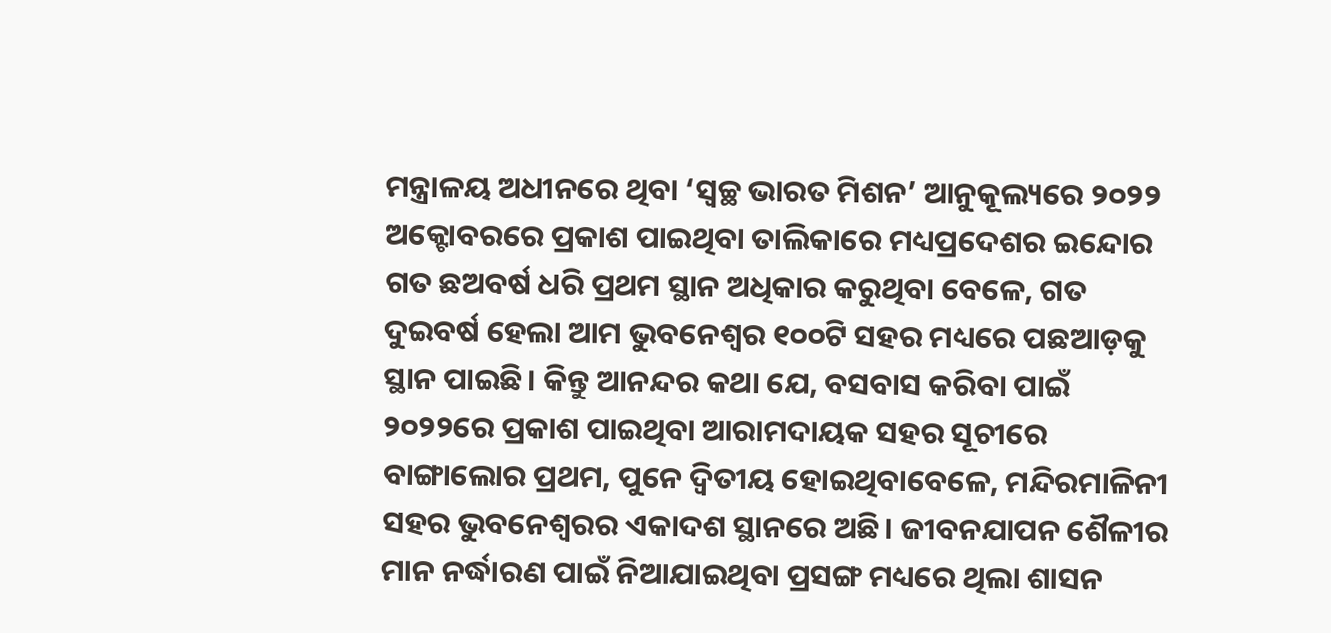ମନ୍ତ୍ରାଳୟ ଅଧୀନରେ ଥିବା ‘ସ୍ୱଚ୍ଛ ଭାରତ ମିଶନ’ ଆନୁକୂଲ୍ୟରେ ୨୦୨୨ ଅକ୍ଟୋବରରେ ପ୍ରକାଶ ପାଇଥିବା ତାଲିକାରେ ମଧ୍ୟପ୍ରଦେଶର ଇନ୍ଦୋର ଗତ ଛଅବର୍ଷ ଧରି ପ୍ରଥମ ସ୍ଥାନ ଅଧିକାର କରୁଥିବା ବେଳେ, ଗତ ଦୁଇବର୍ଷ ହେଲା ଆମ ଭୁବନେଶ୍ୱର ୧୦୦ଟି ସହର ମଧ୍ୟରେ ପଛଆଡ଼କୁ ସ୍ଥାନ ପାଇଛି। କିନ୍ତୁ ଆନନ୍ଦର କଥା ଯେ, ବସବାସ କରିବା ପାଇଁ ୨୦୨୨ରେ ପ୍ରକାଶ ପାଇଥିବା ଆରାମଦାୟକ ସହର ସୂଚୀରେ ବାଙ୍ଗାଲୋର ପ୍ରଥମ, ପୁନେ ଦ୍ୱିତୀୟ ହୋଇଥିବାବେଳେ, ମନ୍ଦିରମାଳିନୀ ସହର ଭୁବନେଶ୍ୱରର ଏକାଦଶ ସ୍ଥାନରେ ଅଛି। ଜୀବନଯାପନ ଶୈଳୀର ମାନ ନର୍ଦ୍ଧାରଣ ପାଇଁ ନିଆଯାଇଥିବା ପ୍ରସଙ୍ଗ ମଧ୍ୟରେ ଥିଲା ଶାସନ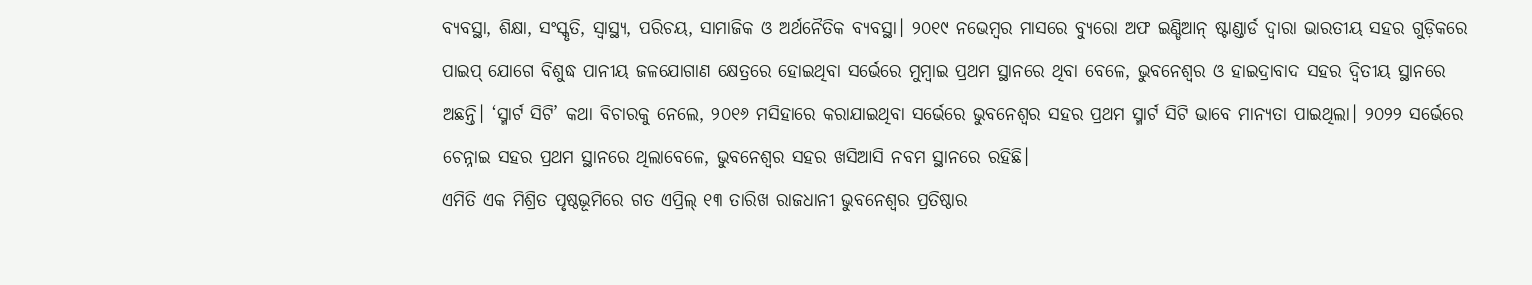ବ୍ୟବସ୍ଥା, ଶିକ୍ଷା, ସଂସ୍କୃତି, ସ୍ୱାସ୍ଥ୍ୟ, ପରିଚୟ, ସାମାଜିକ ଓ ଅର୍ଥନୈତିକ ବ୍ୟବସ୍ଥା। ୨୦୧୯ ନଭେମ୍ବର ମାସରେ ବ୍ୟୁରୋ ଅଫ ଇଣ୍ଡିଆନ୍ ଷ୍ଟାଣ୍ଡାର୍ଡ ଦ୍ୱାରା ଭାରତୀୟ ସହର ଗୁଡ଼ିକରେ ପାଇପ୍ ଯୋଗେ ବିଶୁଦ୍ଧ ପାନୀୟ ଜଳଯୋଗାଣ କ୍ଷେତ୍ରରେ ହୋଇଥିବା ସର୍ଭେରେ ମୁମ୍ବାଇ ପ୍ରଥମ ସ୍ଥାନରେ ଥିବା ବେଳେ, ଭୁବନେଶ୍ୱର ଓ ହାଇଦ୍ରାବାଦ ସହର ଦ୍ୱିତୀୟ ସ୍ଥାନରେ ଅଛନ୍ତି। ‘ସ୍ମାର୍ଟ ସିଟି’ କଥା ବିଚାରକୁ ନେଲେ, ୨୦୧୬ ମସିହାରେ କରାଯାଇଥିବା ସର୍ଭେରେ ଭୁବନେଶ୍ୱର ସହର ପ୍ରଥମ ସ୍ମାର୍ଟ ସିଟି ଭାବେ ମାନ୍ୟତା ପାଇଥିଲା। ୨୦୨୨ ସର୍ଭେରେ ଚେନ୍ନାଇ ସହର ପ୍ରଥମ ସ୍ଥାନରେ ଥିଲାବେଳେ, ଭୁବନେଶ୍ୱର ସହର ଖସିଆସି ନବମ ସ୍ଥାନରେ ରହିଛି।
ଏମିତି ଏକ ମିଶ୍ରିତ ପୃଷ୍ଠଭୂମିରେ ଗତ ଏପ୍ରିଲ୍ ୧୩ ତାରିଖ ରାଜଧାନୀ ଭୁବନେଶ୍ୱର ପ୍ରତିଷ୍ଠାର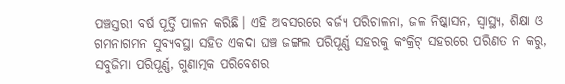ପଞ୍ଚସ୍ତରୀ ବର୍ଷ ପୂର୍ତ୍ତି ପାଳନ କରିଛି। ଏହି ଅବସରରେ ବର୍ଜ୍ୟ ପରିଚାଳନା, ଜଳ ନିଷ୍କାସନ, ସ୍ୱାସ୍ଥ୍ୟ, ଶିକ୍ଷା ଓ ଗମନାଗମନ ସୁବ୍ୟବସ୍ଥା ସହିତ ଏକଦା ଘଞ୍ଚ ଜଙ୍ଗଲ ପରିପୂର୍ଣ୍ଣ ସହରକୁ କଂକ୍ରିଟ୍ ସହରରେ ପରିଣତ ନ କରୁ, ସବୁଜିମା ପରିପୂର୍ଣ୍ଣ, ଗୁଣାତ୍ମକ ପରିବେଶର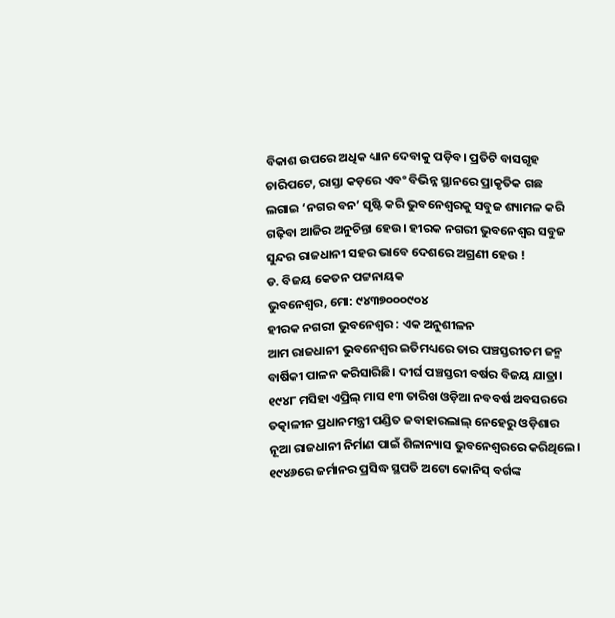ବିକାଶ ଉପରେ ଅଧିକ ଧ୍ୟାନ ଦେବାକୁ ପଡ଼ିବ। ପ୍ରତିଟି ବାସଗୃହ ଚାରିପଟେ, ରାସ୍ତା କଡ଼ରେ ଏବଂ ବିଭିନ୍ନ ସ୍ଥାନରେ ପ୍ରାକୃତିକ ଗଛ ଲଗାଇ ‘ନଗର ବନ’ ସୃଷ୍ଟି କରି ଭୁବନେଶ୍ୱରକୁ ସବୁଜ ଶ୍ୟାମଳ କରି ଗଢ଼ିବା ଆଜିର ଅନୁଚିନ୍ତା ହେଉ। ହୀରକ ନଗରୀ ଭୁବନେଶ୍ୱର ସବୁଜ ସୁନ୍ଦର ରାଜଧାନୀ ସହର ଭାବେ ଦେଶରେ ଅଗ୍ରଣୀ ହେଉ !
ଡ. ବିଜୟ କେତନ ପଟ୍ଟନାୟକ
ଭୁବନେଶ୍ୱର, ମୋ: ୯୪୩୭୦୦୦୯୦୪
ହୀରକ ନଗରୀ ଭୁବନେଶ୍ୱର : ଏକ ଅନୁଶୀଳନ
ଆମ ରାଜଧାନୀ ଭୁବନେଶ୍ୱର ଇତିମଧ୍ୟରେ ତାର ପଞ୍ଚସ୍ତରୀତମ ଜନ୍ମ ବାର୍ଷିକୀ ପାଳନ କରିସାରିଛି। ଦୀର୍ଘ ପଞ୍ଚସ୍ତରୀ ବର୍ଷର ବିଜୟ ଯାତ୍ରା। ୧୯୪୮ ମସିହା ଏପ୍ରିଲ୍ ମାସ ୧୩ ତାରିଖ ଓଡ଼ିଆ ନବବର୍ଷ ଅବସରରେ ତତ୍କାଳୀନ ପ୍ରଧାନମନ୍ତ୍ରୀ ପଣ୍ଡିତ ଜବାହାରଲାଲ୍ ନେହେରୁ ଓଡ଼ିଶାର ନୂଆ ରାଜଧାନୀ ନିର୍ମାଣ ପାଇଁ ଶିଳାନ୍ୟାସ ଭୁବନେଶ୍ୱରରେ କରିଥିଲେ। ୧୯୪୬ରେ ଜର୍ମାନର ପ୍ରସିଦ୍ଧ ସ୍ଥପତି ଅଟୋ କୋନିସ୍ ବର୍ଗଙ୍କ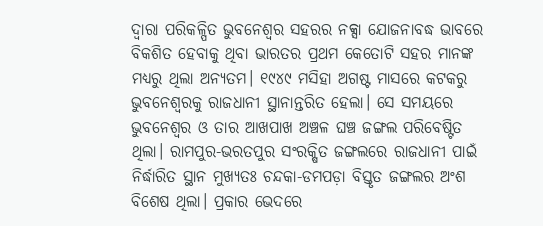ଦ୍ୱାରା ପରିକଳ୍ପିତ ଭୁବନେଶ୍ୱର ସହରର ନକ୍ସା ଯୋଜନାବଦ୍ଧ ଭାବରେ ବିକଶିତ ହେବାକୁ ଥିବା ଭାରତର ପ୍ରଥମ କେତୋଟି ସହର ମାନଙ୍କ ମଧ୍ୟରୁ ଥିଲା ଅନ୍ୟତମ। ୧୯୪୯ ମସିହା ଅଗଷ୍ଟ ମାସରେ କଟକରୁ ଭୁବନେଶ୍ୱରକୁ ରାଜଧାନୀ ସ୍ଥାନାନ୍ତରିତ ହେଲା। ସେ ସମୟରେ ଭୁବନେଶ୍ୱର ଓ ତାର ଆଖପାଖ ଅଞ୍ଚଳ ଘଞ୍ଚ ଜଙ୍ଗଲ ପରିବେଷ୍ଟିତ ଥିଲା। ରାମପୁର-ଭରତପୁର ସଂରକ୍ଷିତ ଜଙ୍ଗଲରେ ରାଜଧାନୀ ପାଇଁ ନିର୍ଦ୍ଧାରିତ ସ୍ଥାନ ମୁଖ୍ୟତଃ ଚନ୍ଦକା-ଡମପଡ଼ା ବିସ୍ତୃତ ଜଙ୍ଗଲର ଅଂଶ ବିଶେଷ ଥିଲା। ପ୍ରକାର ଭେଦରେ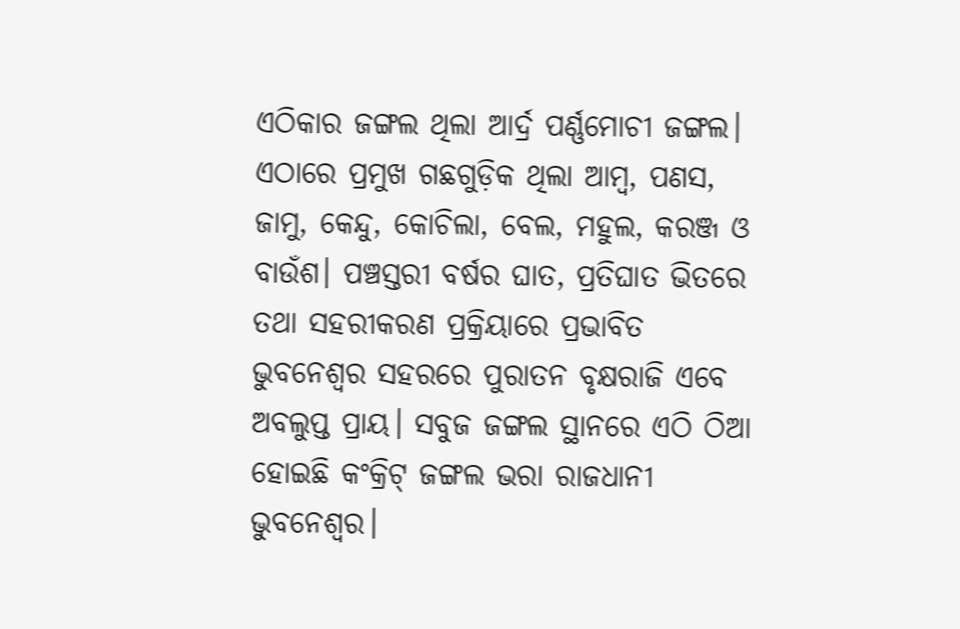ଏଠିକାର ଜଙ୍ଗଲ ଥିଲା ଆର୍ଦ୍ର ପର୍ଣ୍ଣମୋଚୀ ଜଙ୍ଗଲ। ଏଠାରେ ପ୍ରମୁଖ ଗଛଗୁଡ଼ିକ ଥିଲା ଆମ୍ବ, ପଣସ, ଜାମୁ, କେନ୍ଦୁ, କୋଚିଲା, ବେଲ, ମହୁଲ, କରଞ୍ଜ ଓ ବାଉଁଶ। ପଞ୍ଚସ୍ତରୀ ବର୍ଷର ଘାତ, ପ୍ରତିଘାତ ଭିତରେ ତଥା ସହରୀକରଣ ପ୍ରକ୍ରିୟାରେ ପ୍ରଭାବିତ ଭୁବନେଶ୍ୱର ସହରରେ ପୁରାତନ ବୃକ୍ଷରାଜି ଏବେ ଅବଲୁପ୍ତ ପ୍ରାୟ। ସବୁଜ ଜଙ୍ଗଲ ସ୍ଥାନରେ ଏଠି ଠିଆ ହୋଇଛି କଂକ୍ରିଟ୍ ଜଙ୍ଗଲ ଭରା ରାଜଧାନୀ ଭୁବନେଶ୍ୱର।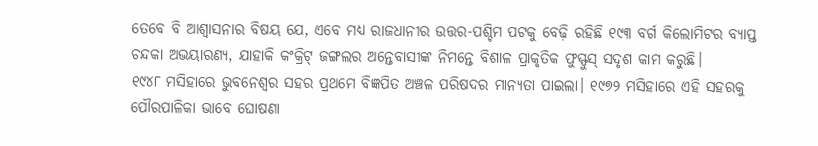ତେବେ ବି ଆଶ୍ୱାସନାର ବିଷୟ ଯେ, ଏବେ ମଧ୍ୟ ରାଜଧାନୀର ଉତ୍ତର-ପଶ୍ଚିମ ପଟକୁ ବେଢ଼ି ରହିଛି ୧୯୩ ବର୍ଗ କିଲୋମିଟର ବ୍ୟାପ୍ତ ଚନ୍ଦକା ଅଭୟାରଣ୍ୟ, ଯାହାକି କଂକ୍ରିଟ୍ ଜଙ୍ଗଲର ଅନ୍ତେବାସୀଙ୍କ ନିମନ୍ତେ ବିଶାଳ ପ୍ରାକୃତିକ ଫୁସ୍ଫୁସ୍ ସଦୃଶ କାମ କରୁଛି।
୧୯୪୮ ମସିହାରେ ଭୁବନେଶ୍ୱର ସହର ପ୍ରଥମେ ବିଜ୍ଞପିତ ଅଞ୍ଚଳ ପରିଷଦର ମାନ୍ୟତା ପାଇଲା। ୧୯୭୨ ମସିହାରେ ଏହି ସହରକୁ ପୌରପାଳିକା ଭାବେ ଘୋଷଣା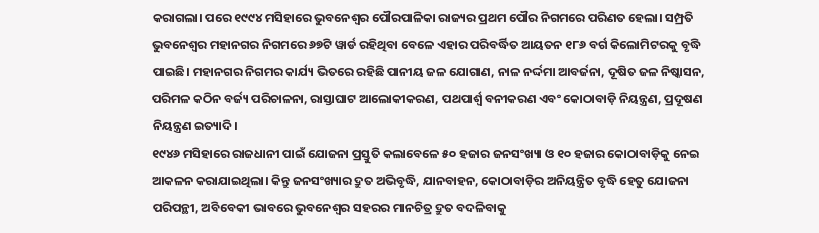କରାଗଲା। ପରେ ୧୯୯୪ ମସିହାରେ ଭୁବନେଶ୍ୱର ପୌରପାଳିକା ରାଜ୍ୟର ପ୍ରଥମ ପୌର ନିଗମରେ ପରିଣତ ହେଲା। ସମ୍ପ୍ରତି ଭୁବନେଶ୍ୱର ମହାନଗର ନିଗମରେ ୬୭ଟି ୱାର୍ଡ ରହିଥିବା ବେଳେ ଏହାର ପରିବର୍ଦ୍ଧିତ ଆୟତନ ୧୮୬ ବର୍ଗ କିଲୋମିଟରକୁ ବୃଦ୍ଧି ପାଇଛି। ମହାନଗର ନିଗମର କାର୍ଯ୍ୟ ଭିତରେ ରହିଛି ପାନୀୟ ଜଳ ଯୋଗାଣ, ନାଳ ନର୍ଦ୍ଦମା ଆବର୍ଜନା, ଦୂଷିତ ଜଳ ନିଷ୍କାସନ, ପରିମଳ କଠିନ ବର୍ଜ୍ୟ ପରିଚାଳନା, ରାସ୍ତାଘାଟ ଆଲୋକୀକରଣ, ପଥପାର୍ଶ୍ବ ବନୀକରଣ ଏବଂ କୋଠାବାଡ଼ି ନିୟନ୍ତ୍ରଣ, ପ୍ରଦୂଷଣ ନିୟନ୍ତ୍ରଣ ଇତ୍ୟାଦି।
୧୯୪୬ ମସିହାରେ ରାଜଧାନୀ ପାଇଁ ଯୋଜନା ପ୍ରସ୍ତୁତି କଲାବେଳେ ୫୦ ହଜାର ଜନସଂଖ୍ୟା ଓ ୧୦ ହଜାର କୋଠାବାଡ଼ିକୁ ନେଇ ଆକଳନ କରାଯାଇଥିଲା। କିନ୍ତୁ ଜନସଂଖ୍ୟାର ଦ୍ରୁତ ଅଭିବୃଦ୍ଧି, ଯାନବାହନ, କୋଠାବାଡ଼ିର ଅନିୟନ୍ତ୍ରିତ ବୃଦ୍ଧି ହେତୁ ଯୋଜନା ପରିପନ୍ଥୀ, ଅବିବେକୀ ଭାବରେ ଭୁବନେଶ୍ୱର ସହରର ମାନଚିତ୍ର ଦ୍ରୁତ ବଦଳିବାକୁ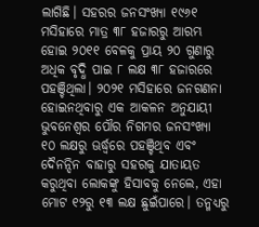ଲାଗିଛି। ସହରର ଜନସଂଖ୍ୟା ୧୯୬୧ ମସିହାରେ ମାତ୍ର ୩୮ ହଜାରରୁ ଆରମ୍ଭ ହୋଇ ୨୦୧୧ ବେଳକୁ ପ୍ରାୟ ୨୦ ଗୁଣାରୁ ଅଧିକ ବୃଦ୍ଧି ପାଇ ୮ ଲକ୍ଷ ୩୮ ହଜାରରେ ପହଞ୍ଚିଥିଲା। ୨୦୨୧ ମସିହାରେ ଜନଗଣନା ହୋଇନଥିବାରୁ ଏକ ଆକଳନ ଅନୁଯାୟୀ ଭୁବନେଶ୍ୱର ପୌର ନିଗମର ଜନସଂଖ୍ୟା ୧୦ ଲକ୍ଷରୁ ଊର୍ଦ୍ଧ୍ବରେ ପହଞ୍ଚିଥିବ ଏବଂ ଦୈନନ୍ଦିନ ବାହାରୁ ସହରକୁ ଯାତାୟତ କରୁଥିବା ଲୋକଙ୍କୁ ହିସାବକୁ ନେଲେ, ଏହା ମୋଟ ୧୨ରୁ ୧୩ ଲକ୍ଷ ଛୁଇଁପାରେ। ତନ୍ମଧ୍ୟରୁ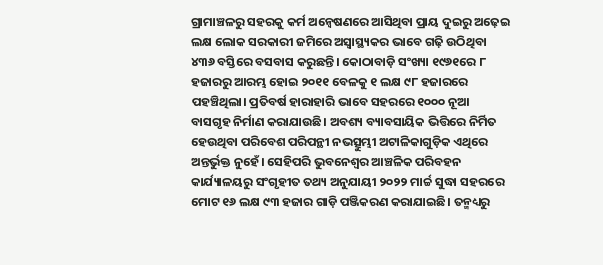ଗ୍ରାମାଞ୍ଚଳରୁ ସହରକୁ କର୍ମ ଅନ୍ୱେଷଣରେ ଆସିଥିବା ପ୍ରାୟ ଦୁଇରୁ ଅଢ଼େଇ ଲକ୍ଷ ଲୋକ ସରକାରୀ ଜମିରେ ଅସ୍ୱାସ୍ଥ୍ୟକର ଭାବେ ଗଢ଼ି ଉଠିଥିବା ୪୩୬ ବସ୍ତିରେ ବସବାସ କରୁଛନ୍ତି। କୋଠାବାଡ଼ି ସଂଖ୍ୟା ୧୯୬୧ରେ ୮ ହଜାରରୁ ଆରମ୍ଭ ହୋଇ ୨୦୧୧ ବେଳକୁ ୧ ଲକ୍ଷ ୯୮ ହଜାରରେ ପହଞ୍ଚିଥିଲା। ପ୍ରତିବର୍ଷ ହାରାହାରି ଭାବେ ସହରରେ ୧୦୦୦ ନୂଆ ବାସଗୃହ ନିର୍ମାଣ କରାଯାଉଛି। ଅବଶ୍ୟ ବ୍ୟାବସାୟିକ ଭିତ୍ତିରେ ନିର୍ମିତ ହେଉଥିବା ପରିବେଶ ପରିପନ୍ଥୀ ନଭତ୍ସୁମ୍ଭୀ ଅଟାଳିକାଗୁଡ଼ିକ ଏଥିରେ ଅନ୍ତର୍ଭୁକ୍ତ ନୁହେଁ। ସେହିପରି ଭୁବନେଶ୍ୱର ଆଞ୍ଚଳିକ ପରିବହନ କାର୍ଯ୍ୟାଳୟରୁ ସଂଗୃହୀତ ତଥ୍ୟ ଅନୁଯାୟୀ ୨୦୨୨ ମାର୍ଚ୍ଚ ସୁଦ୍ଧା ସହରରେ ମୋଟ ୧୬ ଲକ୍ଷ ୯୩ ହଜାର ଗାଡ଼ି ପଞ୍ଜିକରଣ କରାଯାଇଛି। ତନ୍ମଧ୍ୟରୁ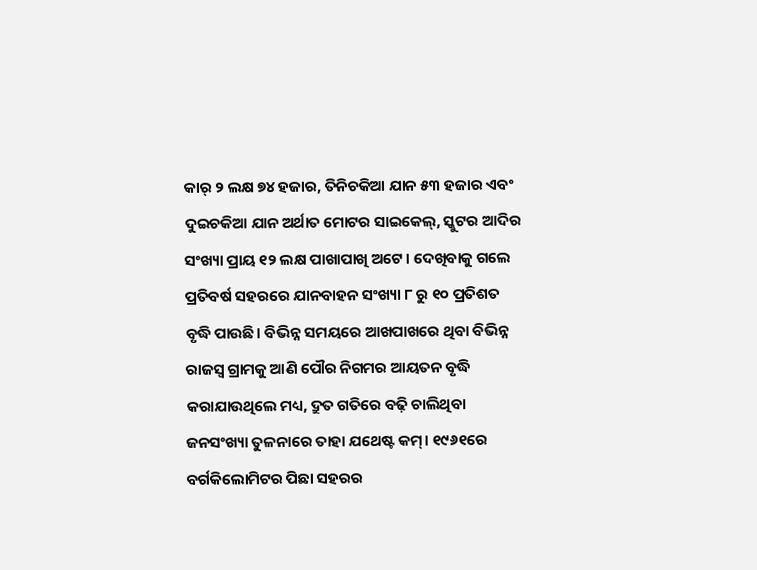କାର୍ ୨ ଲକ୍ଷ ୭୪ ହଜାର, ତିନିଚକିଆ ଯାନ ୫୩ ହଜାର ଏବଂ ଦୁଇଚକିଆ ଯାନ ଅର୍ଥାତ ମୋଟର ସାଇକେଲ୍, ସ୍କୁଟର ଆଦିର ସଂଖ୍ୟା ପ୍ରାୟ ୧୨ ଲକ୍ଷ ପାଖାପାଖି ଅଟେ। ଦେଖିବାକୁ ଗଲେ ପ୍ରତିବର୍ଷ ସହରରେ ଯାନବାହନ ସଂଖ୍ୟା ୮ ରୁ ୧୦ ପ୍ରତିଶତ ବୃଦ୍ଧି ପାଉଛି। ବିଭିନ୍ନ ସମୟରେ ଆଖପାଖରେ ଥିବା ବିଭିନ୍ନ ରାଜସ୍ୱ ଗ୍ରାମକୁ ଆଣି ପୌର ନିଗମର ଆୟତନ ବୃଦ୍ଧି କରାଯାଉଥିଲେ ମଧ୍ୟ, ଦ୍ରୁତ ଗତିରେ ବଢ଼ି ଚାଲିଥିବା ଜନସଂଖ୍ୟା ତୁଳନାରେ ତାହା ଯଥେଷ୍ଟ କମ୍। ୧୯୬୧ରେ ବର୍ଗକିଲୋମିଟର ପିଛା ସହରର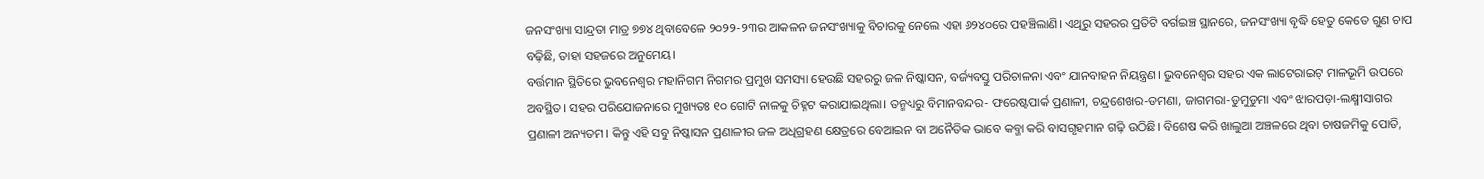ଜନସଂଖ୍ୟା ସାନ୍ଦ୍ରତା ମାତ୍ର ୭୭୪ ଥିବାବେଳେ ୨୦୨୨-୨୩ର ଆକଳନ ଜନସଂଖ୍ୟାକୁ ବିଚାରକୁ ନେଲେ ଏହା ୬୨୪୦ରେ ପହଞ୍ଚିଲାଣି। ଏଥିରୁ ସହରର ପ୍ରତିଟି ବର୍ଗଇଞ୍ଚ ସ୍ଥାନରେ, ଜନସଂଖ୍ୟା ବୃଦ୍ଧି ହେତୁ କେତେ ଗୁଣ ଚାପ ବଢ଼ିଛି, ତାହା ସହଜରେ ଅନୁମେୟ।
ବର୍ତ୍ତମାନ ସ୍ଥିତିରେ ଭୁବନେଶ୍ୱର ମହାନିଗମ ନିଗମର ପ୍ରମୁଖ ସମସ୍ୟା ହେଉଛି ସହରରୁ ଜଳ ନିଷ୍କାସନ, ବର୍ଜ୍ୟବସ୍ତୁ ପରିଚାଳନା ଏବଂ ଯାନବାହନ ନିୟନ୍ତ୍ରଣ। ଭୁବନେଶ୍ୱର ସହର ଏକ ଲାଟେରାଇଟ୍ ମାଳଭୂମି ଉପରେ ଅବସ୍ଥିତ। ସହର ପରିଯୋଜନାରେ ମୁଖ୍ୟତଃ ୧୦ ଗୋଟି ନାଳକୁ ଚିହ୍ନଟ କରାଯାଇଥିଲା। ତନ୍ମଧ୍ୟରୁ ବିମାନବନ୍ଦର- ଫରେଷ୍ଟପାର୍କ ପ୍ରଣାଳୀ, ଚନ୍ଦ୍ରଶେଖର-ଡମଣା, ଜାଗମରା-ଡୁମୁଡୁମା ଏବଂ ଝାରପଡ଼ା-ଲକ୍ଷ୍ମୀସାଗର ପ୍ରଣାଳୀ ଅନ୍ୟତମ। କିନ୍ତୁ ଏହି ସବୁ ନିଷ୍କାସନ ପ୍ରଣାଳୀର ଜଳ ଅଧିଗ୍ରହଣ କ୍ଷେତ୍ରରେ ବେଆଇନ ବା ଅନୈତିକ ଭାବେ କବ୍ଜା କରି ବାସଗୃହମାନ ଗଢ଼ି ଉଠିଛି। ବିଶେଷ କରି ଖାଲୁଆ ଅଞ୍ଚଳରେ ଥିବା ଚାଷଜମିକୁ ପୋତି,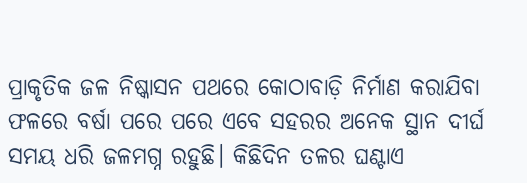ପ୍ରାକୃତିକ ଜଳ ନିଷ୍କାସନ ପଥରେ କୋଠାବାଡ଼ି ନିର୍ମାଣ କରାଯିବା ଫଳରେ ବର୍ଷା ପରେ ପରେ ଏବେ ସହରର ଅନେକ ସ୍ଥାନ ଦୀର୍ଘ ସମୟ ଧରି ଜଳମଗ୍ନ ରହୁଛି। କିଛିଦିନ ତଳର ଘଣ୍ଟାଏ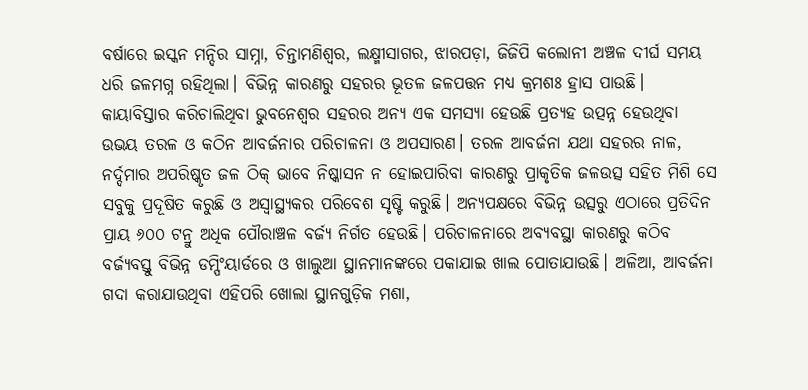ବର୍ଷାରେ ଇସ୍କନ ମନ୍ଦିର ସାମ୍ନା, ଚିନ୍ତାମଣିଶ୍ୱର, ଲକ୍ଷ୍ମୀସାଗର, ଝାରପଡ଼ା, ଜିଜିପି କଲୋନୀ ଅଞ୍ଚଳ ଦୀର୍ଘ ସମୟ ଧରି ଜଳମଗ୍ନ ରହିଥିଲା। ବିଭିନ୍ନ କାରଣରୁ ସହରର ଭୂତଳ ଜଳପତ୍ତନ ମଧ୍ୟ କ୍ରମଶଃ ହ୍ରାସ ପାଉଛି।
କାୟାବିସ୍ତାର କରିଚାଲିଥିବା ଭୁବନେଶ୍ୱର ସହରର ଅନ୍ୟ ଏକ ସମସ୍ୟା ହେଉଛି ପ୍ରତ୍ୟହ ଉତ୍ପନ୍ନ ହେଉଥିବା ଉଭୟ ତରଳ ଓ କଠିନ ଆବର୍ଜନାର ପରିଚାଳନା ଓ ଅପସାରଣ। ତରଳ ଆବର୍ଜନା ଯଥା ସହରର ନାଳ, ନର୍ଦ୍ଦମାର ଅପରିଷ୍କୃତ ଜଳ ଠିକ୍ ଭାବେ ନିଷ୍କାସନ ନ ହୋଇପାରିବା କାରଣରୁ ପ୍ରାକୃତିକ ଜଳଉତ୍ସ ସହିତ ମିଶି ସେ ସବୁକୁ ପ୍ରଦୂଷିତ କରୁଛି ଓ ଅସ୍ୱାସ୍ଥ୍ୟକର ପରିବେଶ ସୃଷ୍ଟି କରୁଛି। ଅନ୍ୟପକ୍ଷରେ ବିଭିନ୍ନ ଉତ୍ସରୁ ଏଠାରେ ପ୍ରତିଦିନ ପ୍ରାୟ ୬୦୦ ଟନ୍ରୁ ଅଧିକ ପୌରାଞ୍ଚଳ ବର୍ଜ୍ୟ ନିର୍ଗତ ହେଉଛି। ପରିଚାଳନାରେ ଅବ୍ୟବସ୍ଥା କାରଣରୁ କଠିବ ବର୍ଜ୍ୟବସ୍ତୁ ବିଭିନ୍ନ ଡମ୍ପିଂୟାର୍ଡରେ ଓ ଖାଲୁଆ ସ୍ଥାନମାନଙ୍କରେ ପକାଯାଇ ଖାଲ ପୋତାଯାଉଛି। ଅଳିଆ, ଆବର୍ଜନା ଗଦା କରାଯାଉଥିବା ଏହିପରି ଖୋଲା ସ୍ଥାନଗୁଡ଼ିକ ମଶା,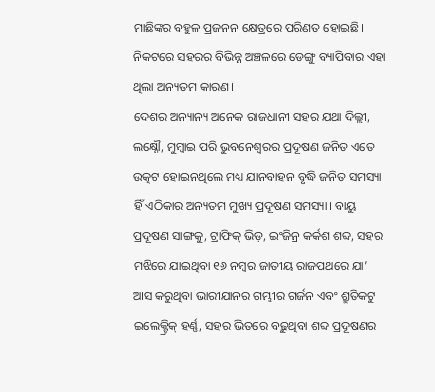ମାଛିଙ୍କର ବହୁଳ ପ୍ରଜନନ କ୍ଷେତ୍ରରେ ପରିଣତ ହୋଇଛି। ନିକଟରେ ସହରର ବିଭିନ୍ନ ଅଞ୍ଚଳରେ ଡେଙ୍ଗୁ ବ୍ୟାପିବାର ଏହା ଥିଲା ଅନ୍ୟତମ କାରଣ।
ଦେଶର ଅନ୍ୟାନ୍ୟ ଅନେକ ରାଜଧାନୀ ସହର ଯଥା ଦିଲ୍ଲୀ, ଲକ୍ଷ୍ନୌ, ମୁମ୍ବାଇ ପରି ଭୁବନେଶ୍ୱରର ପ୍ରଦୂଷଣ ଜନିତ ଏତେ ଉତ୍କଟ ହୋଇନଥିଲେ ମଧ୍ୟ ଯାନବାହନ ବୃଦ୍ଧି ଜନିତ ସମସ୍ୟା ହିଁ ଏଠିକାର ଅନ୍ୟତମ ମୁଖ୍ୟ ପ୍ରଦୂଷଣ ସମସ୍ୟା। ବାୟୁ ପ୍ରଦୂଷଣ ସାଙ୍ଗକୁ, ଟ୍ରାଫିକ୍ ଭିଡ଼, ଇଂଜିନ୍ର କର୍କଶ ଶବ୍ଦ, ସହର ମଝିରେ ଯାଇଥିବା ୧୬ ନମ୍ବର ଜାତୀୟ ରାଜପଥରେ ଯା’ ଆସ କରୁଥିବା ଭାରୀଯାନର ଗମ୍ଭୀର ଗର୍ଜନ ଏବଂ ଶ୍ରୁତିକଟୁ ଇଲେକ୍ଟ୍ରିକ୍ ହର୍ଣ୍ଣ, ସହର ଭିତରେ ବଢ଼ୁଥିବା ଶବ୍ଦ ପ୍ରଦୂଷଣର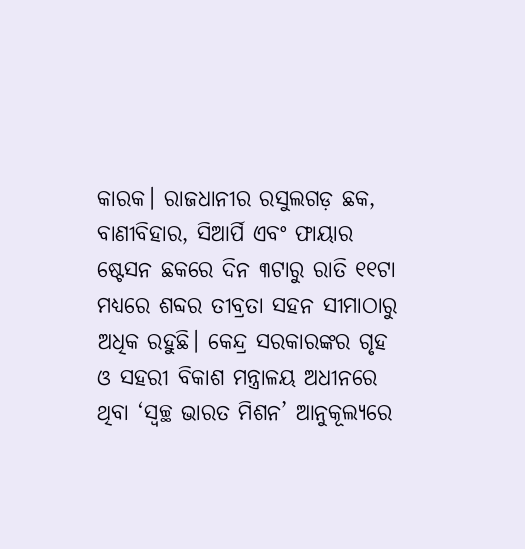କାରକ। ରାଜଧାନୀର ରସୁଲଗଡ଼ ଛକ, ବାଣୀବିହାର, ସିଆର୍ପି ଏବଂ ଫାୟାର ଷ୍ଟେସନ ଛକରେ ଦିନ ୩ଟାରୁ ରାତି ୧୧ଟା ମଧ୍ୟରେ ଶବ୍ଦର ତୀବ୍ରତା ସହନ ସୀମାଠାରୁ ଅଧିକ ରହୁଛି। କେନ୍ଦ୍ର ସରକାରଙ୍କର ଗୃହ ଓ ସହରୀ ବିକାଶ ମନ୍ତ୍ରାଳୟ ଅଧୀନରେ ଥିବା ‘ସ୍ୱଚ୍ଛ ଭାରତ ମିଶନ’ ଆନୁକୂଲ୍ୟରେ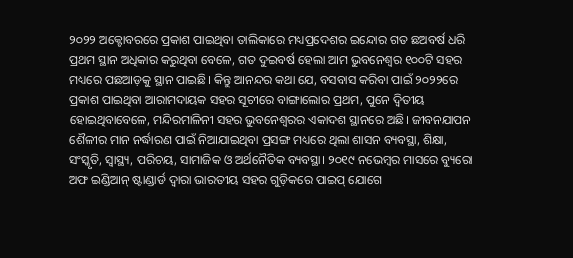୨୦୨୨ ଅକ୍ଟୋବରରେ ପ୍ରକାଶ ପାଇଥିବା ତାଲିକାରେ ମଧ୍ୟପ୍ରଦେଶର ଇନ୍ଦୋର ଗତ ଛଅବର୍ଷ ଧରି ପ୍ରଥମ ସ୍ଥାନ ଅଧିକାର କରୁଥିବା ବେଳେ, ଗତ ଦୁଇବର୍ଷ ହେଲା ଆମ ଭୁବନେଶ୍ୱର ୧୦୦ଟି ସହର ମଧ୍ୟରେ ପଛଆଡ଼କୁ ସ୍ଥାନ ପାଇଛି। କିନ୍ତୁ ଆନନ୍ଦର କଥା ଯେ, ବସବାସ କରିବା ପାଇଁ ୨୦୨୨ରେ ପ୍ରକାଶ ପାଇଥିବା ଆରାମଦାୟକ ସହର ସୂଚୀରେ ବାଙ୍ଗାଲୋର ପ୍ରଥମ, ପୁନେ ଦ୍ୱିତୀୟ ହୋଇଥିବାବେଳେ, ମନ୍ଦିରମାଳିନୀ ସହର ଭୁବନେଶ୍ୱରର ଏକାଦଶ ସ୍ଥାନରେ ଅଛି। ଜୀବନଯାପନ ଶୈଳୀର ମାନ ନର୍ଦ୍ଧାରଣ ପାଇଁ ନିଆଯାଇଥିବା ପ୍ରସଙ୍ଗ ମଧ୍ୟରେ ଥିଲା ଶାସନ ବ୍ୟବସ୍ଥା, ଶିକ୍ଷା, ସଂସ୍କୃତି, ସ୍ୱାସ୍ଥ୍ୟ, ପରିଚୟ, ସାମାଜିକ ଓ ଅର୍ଥନୈତିକ ବ୍ୟବସ୍ଥା। ୨୦୧୯ ନଭେମ୍ବର ମାସରେ ବ୍ୟୁରୋ ଅଫ ଇଣ୍ଡିଆନ୍ ଷ୍ଟାଣ୍ଡାର୍ଡ ଦ୍ୱାରା ଭାରତୀୟ ସହର ଗୁଡ଼ିକରେ ପାଇପ୍ ଯୋଗେ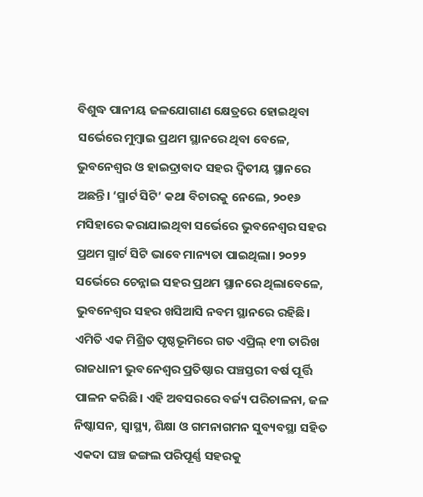ବିଶୁଦ୍ଧ ପାନୀୟ ଜଳଯୋଗାଣ କ୍ଷେତ୍ରରେ ହୋଇଥିବା ସର୍ଭେରେ ମୁମ୍ବାଇ ପ୍ରଥମ ସ୍ଥାନରେ ଥିବା ବେଳେ, ଭୁବନେଶ୍ୱର ଓ ହାଇଦ୍ରାବାଦ ସହର ଦ୍ୱିତୀୟ ସ୍ଥାନରେ ଅଛନ୍ତି। ‘ସ୍ମାର୍ଟ ସିଟି’ କଥା ବିଚାରକୁ ନେଲେ, ୨୦୧୬ ମସିହାରେ କରାଯାଇଥିବା ସର୍ଭେରେ ଭୁବନେଶ୍ୱର ସହର ପ୍ରଥମ ସ୍ମାର୍ଟ ସିଟି ଭାବେ ମାନ୍ୟତା ପାଇଥିଲା। ୨୦୨୨ ସର୍ଭେରେ ଚେନ୍ନାଇ ସହର ପ୍ରଥମ ସ୍ଥାନରେ ଥିଲାବେଳେ, ଭୁବନେଶ୍ୱର ସହର ଖସିଆସି ନବମ ସ୍ଥାନରେ ରହିଛି।
ଏମିତି ଏକ ମିଶ୍ରିତ ପୃଷ୍ଠଭୂମିରେ ଗତ ଏପ୍ରିଲ୍ ୧୩ ତାରିଖ ରାଜଧାନୀ ଭୁବନେଶ୍ୱର ପ୍ରତିଷ୍ଠାର ପଞ୍ଚସ୍ତରୀ ବର୍ଷ ପୂର୍ତ୍ତି ପାଳନ କରିଛି। ଏହି ଅବସରରେ ବର୍ଜ୍ୟ ପରିଚାଳନା, ଜଳ ନିଷ୍କାସନ, ସ୍ୱାସ୍ଥ୍ୟ, ଶିକ୍ଷା ଓ ଗମନାଗମନ ସୁବ୍ୟବସ୍ଥା ସହିତ ଏକଦା ଘଞ୍ଚ ଜଙ୍ଗଲ ପରିପୂର୍ଣ୍ଣ ସହରକୁ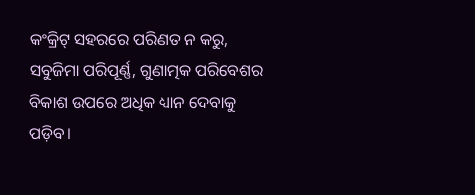କଂକ୍ରିଟ୍ ସହରରେ ପରିଣତ ନ କରୁ, ସବୁଜିମା ପରିପୂର୍ଣ୍ଣ, ଗୁଣାତ୍ମକ ପରିବେଶର ବିକାଶ ଉପରେ ଅଧିକ ଧ୍ୟାନ ଦେବାକୁ ପଡ଼ିବ।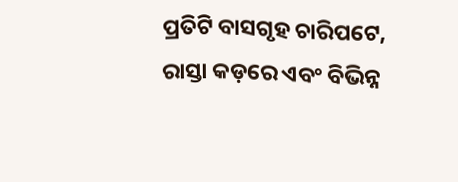ପ୍ରତିଟି ବାସଗୃହ ଚାରିପଟେ, ରାସ୍ତା କଡ଼ରେ ଏବଂ ବିଭିନ୍ନ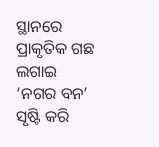ସ୍ଥାନରେ ପ୍ରାକୃତିକ ଗଛ ଲଗାଇ ‘ନଗର ବନ’ ସୃଷ୍ଟି କରି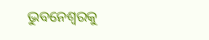ଭୁବନେଶ୍ୱରକୁ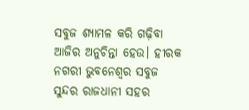ସବୁଜ ଶ୍ୟାମଳ କରି ଗଢ଼ିବା ଆଜିର ଅନୁଚିନ୍ତା ହେଉ। ହୀରକ ନଗରୀ ଭୁବନେଶ୍ୱର ସବୁଜ ସୁନ୍ଦର ରାଜଧାନୀ ସହର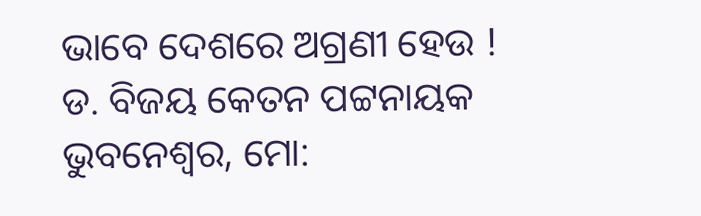ଭାବେ ଦେଶରେ ଅଗ୍ରଣୀ ହେଉ !
ଡ. ବିଜୟ କେତନ ପଟ୍ଟନାୟକ
ଭୁବନେଶ୍ୱର, ମୋ: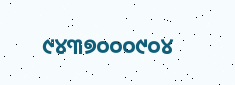୯୪୩୭୦୦୦୯୦୪